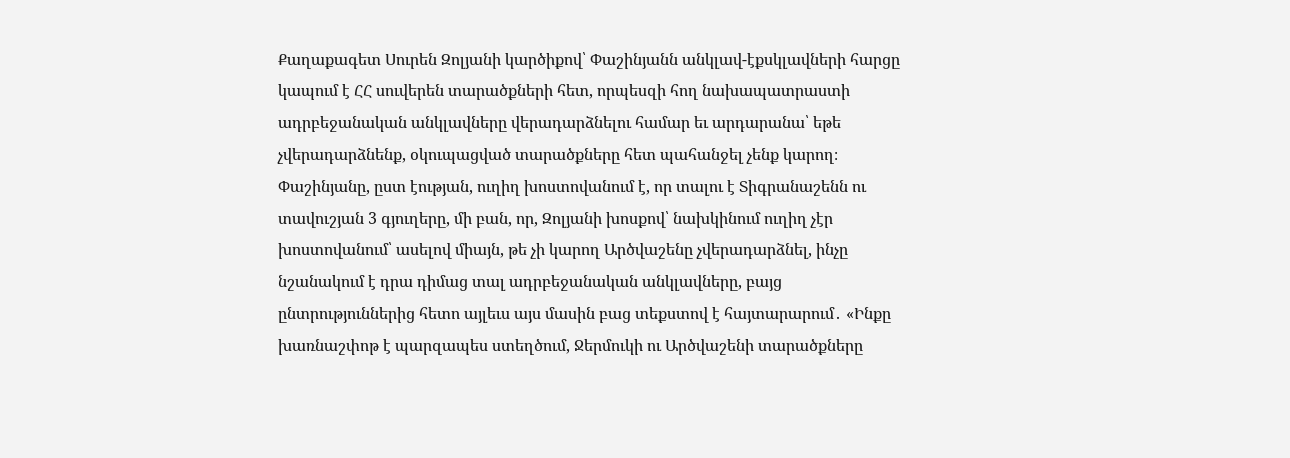Քաղաքագետ Սուրեն Զոլյանի կարծիքով՝ Փաշինյանն անկլավ-էքսկլավների հարցը կապում է ՀՀ սուվերեն տարածքների հետ, որպեսզի հող նախապատրաստի ադրբեջանական անկլավները վերադարձնելու համար եւ արդարանա՝ եթե չվերադարձնենք, օկուպացված տարածքները հետ պահանջել չենք կարող։ Փաշինյանը, ըստ էության, ուղիղ խոստովանում է, որ տալու է Տիգրանաշենն ու տավուշյան 3 գյուղերը, մի բան, որ, Զոլյանի խոսքով՝ նախկինում ուղիղ չէր խոստովանում՝ ասելով միայն, թե չի կարող Արծվաշենը չվերադարձնել, ինչը նշանակում է դրա դիմաց տալ ադրբեջանական անկլավները, բայց ընտրություններից հետո այլեւս այս մասին բաց տեքստով է հայտարարում․ «Ինքը խառնաշփոթ է պարզապես ստեղծում, Ջերմուկի ու Արծվաշենի տարածքները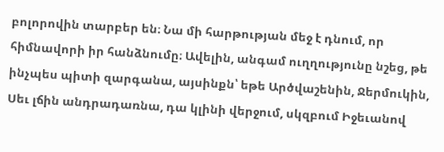բոլորովին տարբեր են։ Նա մի հարթության մեջ է դնում, որ հիմնավորի իր հանձնումը։ Ավելին, անգամ ուղղությունը նշեց, թե ինչպես պիտի զարգանա, այսինքն՝ եթե Արծվաշենին, Ջերմուկին, Սեւ լճին անդրադառնա, դա կլինի վերջում, սկզբում Իջեւանով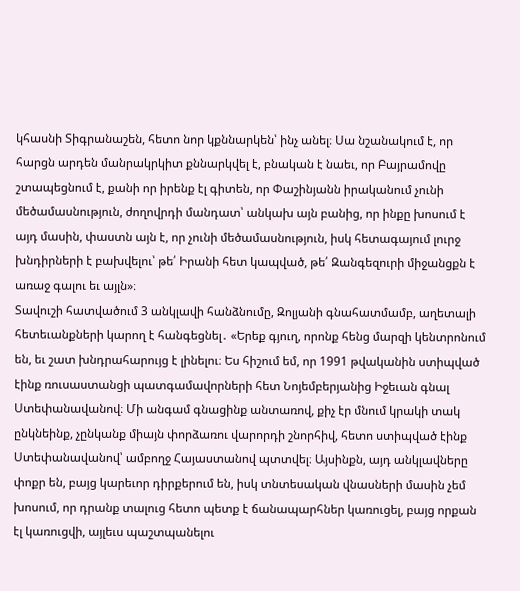կհասնի Տիգրանաշեն, հետո նոր կքննարկեն՝ ինչ անել։ Սա նշանակում է, որ հարցն արդեն մանրակրկիտ քննարկվել է, բնական է նաեւ, որ Բայրամովը շտապեցնում է, քանի որ իրենք էլ գիտեն, որ Փաշինյանն իրականում չունի մեծամասնություն, ժողովրդի մանդատ՝ անկախ այն բանից, որ ինքը խոսում է այդ մասին, փաստն այն է, որ չունի մեծամասնություն, իսկ հետագայում լուրջ խնդիրների է բախվելու՝ թե՛ Իրանի հետ կապված, թե՛ Զանգեզուրի միջանցքն է առաջ գալու եւ այլն»։
Տավուշի հատվածում 3 անկլավի հանձնումը, Զոլյանի գնահատմամբ, աղետալի հետեւանքների կարող է հանգեցնել․ «Երեք գյուղ, որոնք հենց մարզի կենտրոնում են, եւ շատ խնդրահարույց է լինելու։ Ես հիշում եմ, որ 1991 թվականին ստիպված էինք ռուսաստանցի պատգամավորների հետ Նոյեմբերյանից Իջեւան գնալ Ստեփանավանով։ Մի անգամ գնացինք անտառով, քիչ էր մնում կրակի տակ ընկնեինք, չընկանք միայն փորձառու վարորդի շնորհիվ, հետո ստիպված էինք Ստեփանավանով՝ ամբողջ Հայաստանով պտտվել։ Այսինքն, այդ անկլավները փոքր են, բայց կարեւոր դիրքերում են, իսկ տնտեսական վնասների մասին չեմ խոսում, որ դրանք տալուց հետո պետք է ճանապարհներ կառուցել, բայց որքան էլ կառուցվի, այլեւս պաշտպանելու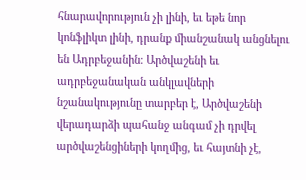հնարավորություն չի լինի, եւ եթե նոր կոնֆլիկտ լինի, դրանք միանշանակ անցնելու են Ադրբեջանին։ Արծվաշենի եւ ադրբեջանական անկլավների նշանակությունը տարբեր է, Արծվաշենի վերադարձի պահանջ անգամ չի դրվել արծվաշենցիների կողմից, եւ հայտնի չէ,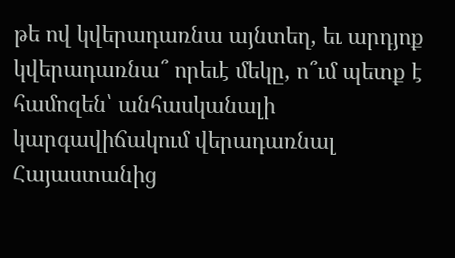թե ով կվերադառնա այնտեղ, եւ արդյոք կվերադառնա՞ որեւէ մեկը, ո՞ւմ պետք է համոզեն՝ անհասկանալի կարգավիճակում վերադառնալ Հայաստանից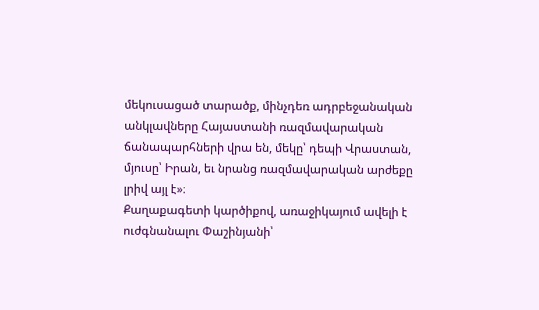մեկուսացած տարածք, մինչդեռ ադրբեջանական անկլավները Հայաստանի ռազմավարական ճանապարհների վրա են, մեկը՝ դեպի Վրաստան, մյուսը՝ Իրան, եւ նրանց ռազմավարական արժեքը լրիվ այլ է»։
Քաղաքագետի կարծիքով, առաջիկայում ավելի է ուժգնանալու Փաշինյանի՝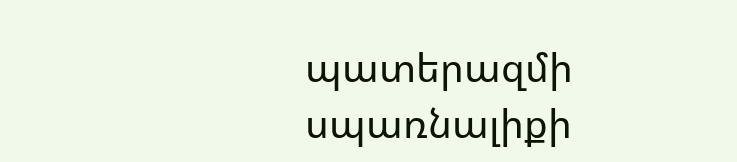պատերազմի սպառնալիքի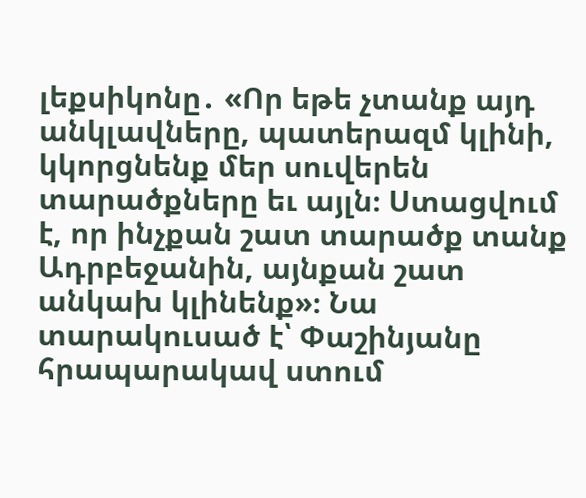լեքսիկոնը․ «Որ եթե չտանք այդ անկլավները, պատերազմ կլինի, կկորցնենք մեր սուվերեն տարածքները եւ այլն։ Ստացվում է, որ ինչքան շատ տարածք տանք Ադրբեջանին, այնքան շատ անկախ կլինենք»։ Նա տարակուսած է՝ Փաշինյանը հրապարակավ ստում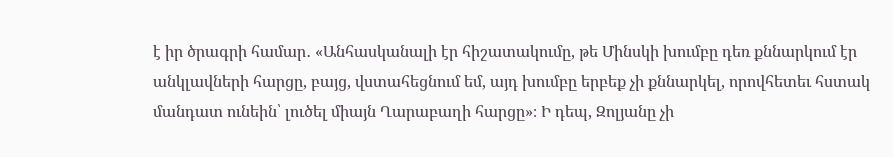է իր ծրագրի համար․ «Անհասկանալի էր հիշատակումը, թե Մինսկի խումբը դեռ քննարկում էր անկլավների հարցը, բայց, վստահեցնում եմ, այդ խումբը երբեք չի քննարկել, որովհետեւ հստակ մանդատ ունեին՝ լուծել միայն Ղարաբաղի հարցը»։ Ի դեպ, Զոլյանը չի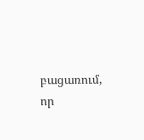բացառում, որ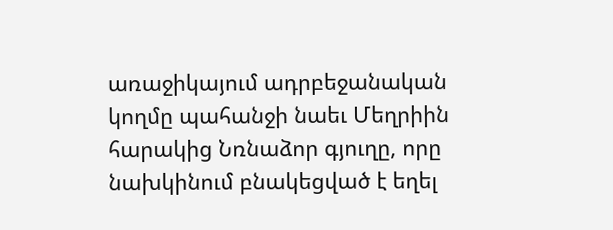առաջիկայում ադրբեջանական կողմը պահանջի նաեւ Մեղրիին հարակից Նռնաձոր գյուղը, որը նախկինում բնակեցված է եղել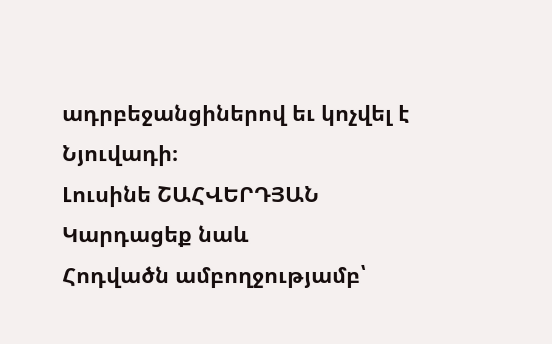ադրբեջանցիներով եւ կոչվել է Նյուվադի։
Լուսինե ՇԱՀՎԵՐԴՅԱՆ
Կարդացեք նաև
Հոդվածն ամբողջությամբ՝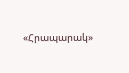«Հրապարակ»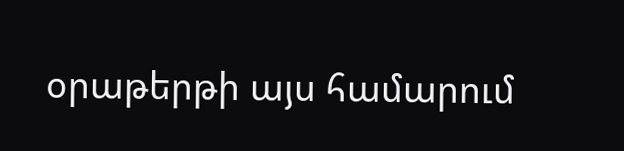օրաթերթի այս համարում